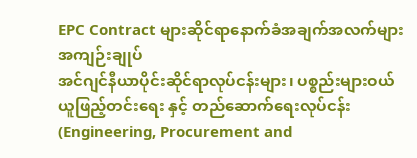EPC Contract များဆိုင်ရာနောက်ခံအချက်အလက်များအကျဉ်းချုပ်
အင်ဂျင်နီယာပိုင်းဆိုင်ရာလုပ်ငန်းများ၊ ပစ္စည်းများဝယ်ယူဖြည့်တင်းရေး နှင့် တည်ဆောက်ရေးလုပ်ငန်း (Engineering, Procurement and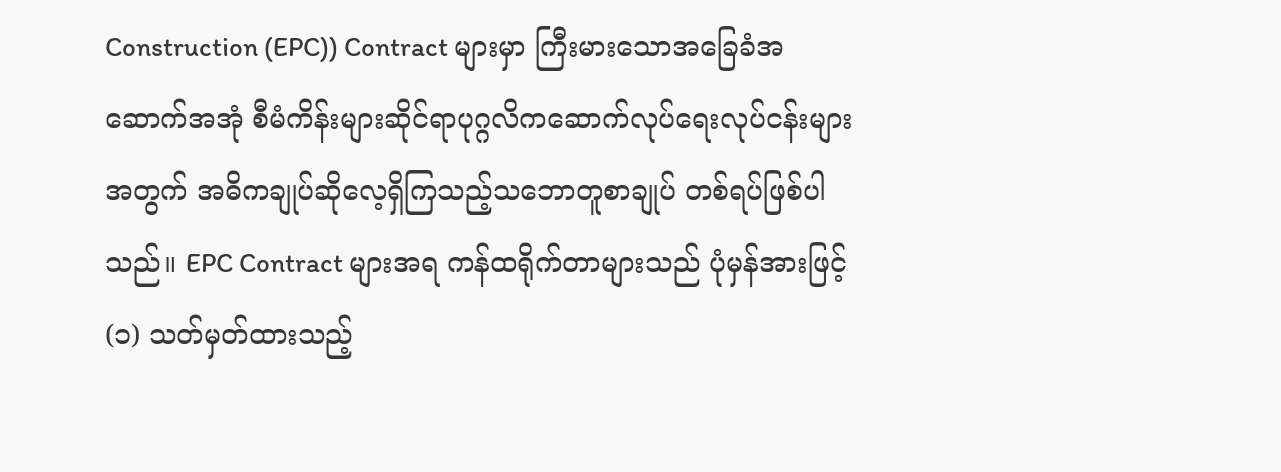Construction (EPC)) Contract များမှာ ကြီးမားသောအခြေခံအဆောက်အအုံ စီမံကိန်းများဆိုင်ရာပုဂ္ဂလိကဆောက်လုပ်ရေးလုပ်ငန်းများအတွက် အဓိကချုပ်ဆိုလေ့ရှိကြသည့်သဘောတူစာချုပ် တစ်ရပ်ဖြစ်ပါသည်။ EPC Contract များအရ ကန်ထရိုက်တာများသည် ပုံမှန်အားဖြင့် (၁) သတ်မှတ်ထားသည့်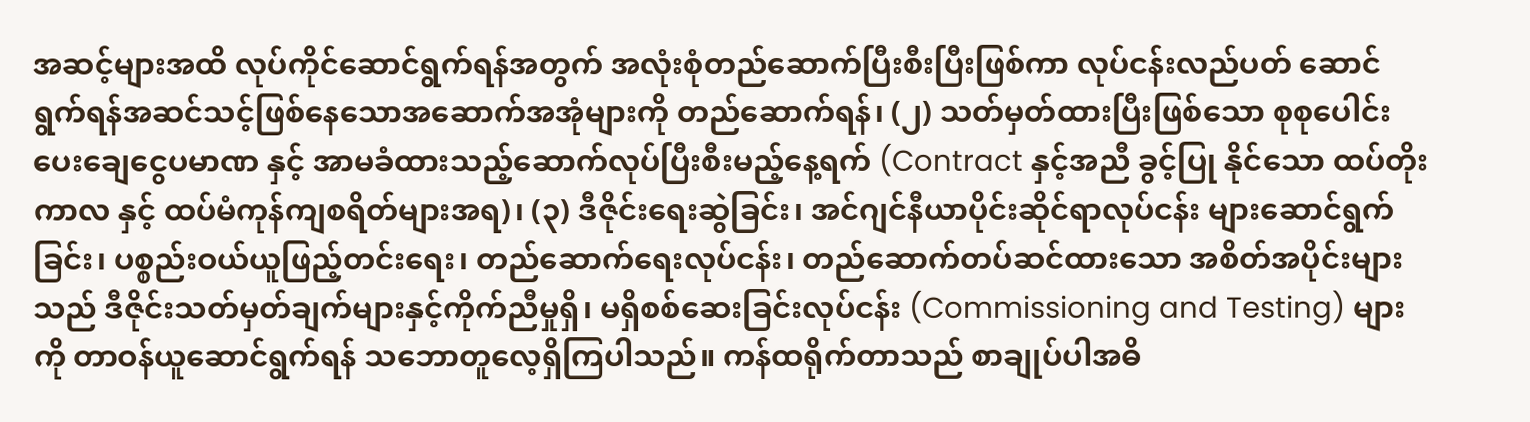အဆင့်များအထိ လုပ်ကိုင်ဆောင်ရွက်ရန်အတွက် အလုံးစုံတည်ဆောက်ပြီးစီးပြီးဖြစ်ကာ လုပ်ငန်းလည်ပတ် ဆောင်ရွက်ရန်အဆင်သင့်ဖြစ်နေသောအဆောက်အအုံများကို တည်ဆောက်ရန်၊ (၂) သတ်မှတ်ထားပြီးဖြစ်သော စုစုပေါင်းပေးချေငွေပမာဏ နှင့် အာမခံထားသည့်ဆောက်လုပ်ပြီးစီးမည့်နေ့ရက် (Contract နှင့်အညီ ခွင့်ပြု နိုင်သော ထပ်တိုးကာလ နှင့် ထပ်မံကုန်ကျစရိတ်များအရ)၊ (၃) ဒီဇိုင်းရေးဆွဲခြင်း၊ အင်ဂျင်နီယာပိုင်းဆိုင်ရာလုပ်ငန်း များဆောင်ရွက်ခြင်း၊ ပစ္စည်းဝယ်ယူဖြည့်တင်းရေး၊ တည်ဆောက်ရေးလုပ်ငန်း၊ တည်ဆောက်တပ်ဆင်ထားသော အစိတ်အပိုင်းများသည် ဒီဇိုင်းသတ်မှတ်ချက်များနှင့်ကိုက်ညီမှုရှိ၊ မရှိစစ်ဆေးခြင်းလုပ်ငန်း (Commissioning and Testing) များကို တာဝန်ယူဆောင်ရွက်ရန် သဘောတူလေ့ရှိကြပါသည်။ ကန်ထရိုက်တာသည် စာချုပ်ပါအဓိ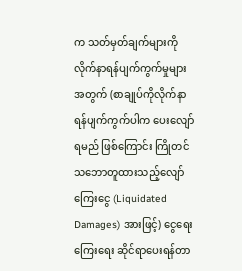က သတ်မှတ်ချက်များကိုလိုက်နာရန်ပျက်ကွက်မှုများအတွက် (စာချုပ်ကိုလိုက်နာရန်ပျက်ကွက်ပါက ပေးလျော်ရမည် ဖြစ်ကြောင်း ကြိုတင်သဘောတူထားသည့်လျော်ကြေးငွေ (Liquidated Damages) အားဖြင့်) ငွေရေးကြေးရေး ဆိုင်ရာပေးရန်တာ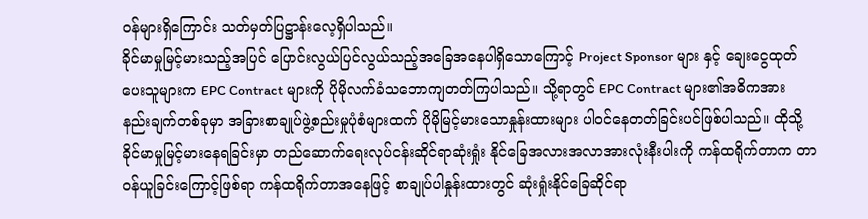ဝန်များရှိကြောင်း သတ်မှတ်ပြဋ္ဌာန်းလေ့ရှိပါသည်။
ခိုင်မာမှုမြင့်မားသည့်အပြင် ပြောင်းလွယ်ပြင်လွယ်သည့်အခြေအနေပါရှိသောကြောင့် Project Sponsor များ နှင့် ချေးငွေထုတ်ပေးသူများက EPC Contract များကို ပိုမိုလက်ခံသဘောကျတတ်ကြပါသည်။ သို့ရာတွင် EPC Contract များ၏အဓိကအားနည်းချက်တစ်ခုမှာ အခြားစာချုပ်ဖွဲ့စည်းမှုပုံစံများထက် ပိုမိုမြင့်မားသောနှုန်းထားများ ပါဝင်နေတတ်ခြင်းပင်ဖြစ်ပါသည်။ ထိုသို့ခိုင်မာမှုမြင့်မားနေရခြင်းမှာ တည်ဆောက်ရေးလုပ်ငန်းဆိုင်ရာဆုံးရှုံး နိုင်ခြေအလားအလာအားလုံးနီးပါးကို ကန်ထရိုက်တာက တာဝန်ယူခြင်းကြောင့်ဖြစ်ရာ ကန်ထရိုက်တာအနေဖြင့် စာချုပ်ပါနှုန်းထားတွင် ဆုံးရှုံးနိုင်ခြေဆိုင်ရာ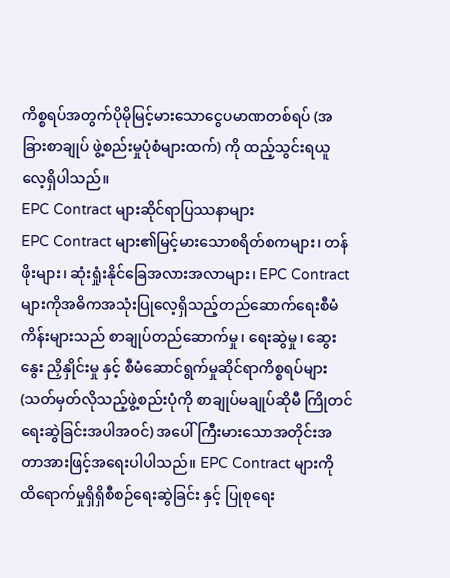ကိစ္စရပ်အတွက်ပိုမိုမြင့်မားသောငွေပမာဏတစ်ရပ် (အခြားစာချုပ် ဖွဲ့စည်းမှုပုံစံများထက်) ကို ထည့်သွင်းရယူလေ့ရှိပါသည်။
EPC Contract များဆိုင်ရာပြဿနာများ
EPC Contract များ၏မြင့်မားသောစရိတ်စကများ၊ တန်ဖိုးများ၊ ဆုံးရှုံးနိုင်ခြေအလားအလာများ၊ EPC Contract များကိုအဓိကအသုံးပြုလေ့ရှိသည့်တည်ဆောက်ရေးစီမံကိန်းများသည် စာချုပ်တည်ဆောက်မှု၊ ရေးဆွဲမှု၊ ဆွေးနွေး ညှိနှိုင်းမှု နှင့် စီမံဆောင်ရွက်မှုဆိုင်ရာကိစ္စရပ်များ (သတ်မှတ်လိုသည့်ဖွဲ့စည်းပုံကို စာချုပ်မချုပ်ဆိုမီ ကြိုတင် ရေးဆွဲခြင်းအပါအဝင်) အပေါ် ကြီးမားသောအတိုင်းအတာအားဖြင့်အရေးပါပါသည်။ EPC Contract များကို ထိရောက်မှုရှိရှိစီစဉ်ရေးဆွဲခြင်း နှင့် ပြုစုရေး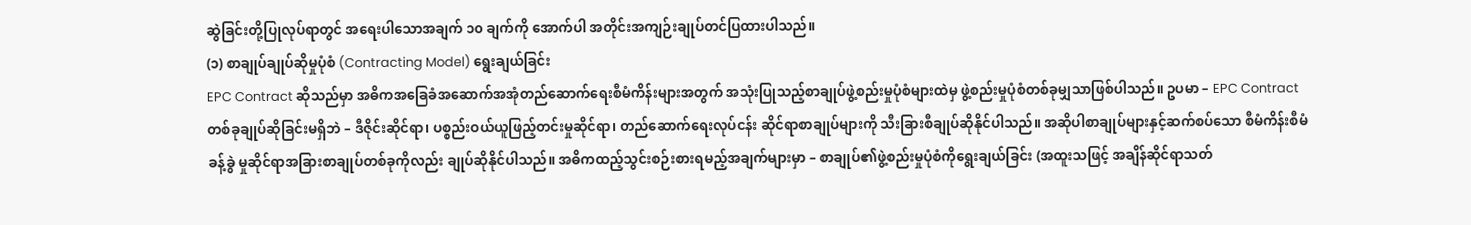ဆွဲခြင်းတို့ပြုလုပ်ရာတွင် အရေးပါသောအချက် ၁၀ ချက်ကို အောက်ပါ အတိုင်းအကျဉ်းချုပ်တင်ပြထားပါသည်။
(၁) စာချုပ်ချုပ်ဆိုမှုပုံစံ (Contracting Model) ရွေးချယ်ခြင်း
EPC Contract ဆိုသည်မှာ အဓိကအခြေခံအဆောက်အအုံတည်ဆောက်ရေးစီမံကိန်းများအတွက် အသုံးပြုသည့်စာချုပ်ဖွဲ့စည်းမှုပုံစံများထဲမှ ဖွဲ့စည်းမှုပုံစံတစ်ခုမျှသာဖြစ်ပါသည်။ ဥပမာ – EPC Contract တစ်ခုချုပ်ဆိုခြင်းမရှိဘဲ – ဒီဇိုင်းဆိုင်ရာ၊ ပစ္စည်းဝယ်ယူဖြည့်တင်းမှုဆိုင်ရာ၊ တည်ဆောက်ရေးလုပ်ငန်း ဆိုင်ရာစာချုပ်များကို သီးခြားစီချုပ်ဆိုနိုင်ပါသည်။ အဆိုပါစာချုပ်များနှင့်ဆက်စပ်သော စီမံကိန်းစီမံခန့်ခွဲ မှုဆိုင်ရာအခြားစာချုပ်တစ်ခုကိုလည်း ချုပ်ဆိုနိုင်ပါသည်။ အဓိကထည့်သွင်းစဉ်းစားရမည့်အချက်များမှာ – စာချုပ်၏ဖွဲ့စည်းမှုပုံစံကိုရွေးချယ်ခြင်း (အထူးသဖြင့် အချိန်ဆိုင်ရာသတ်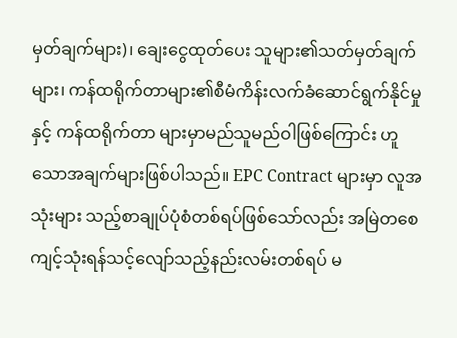မှတ်ချက်များ)၊ ချေးငွေထုတ်ပေး သူများ၏သတ်မှတ်ချက်များ၊ ကန်ထရိုက်တာများ၏စီမံကိန်းလက်ခံဆောင်ရွက်နိုင်မှု နှင့် ကန်ထရိုက်တာ များမှာမည်သူမည်ဝါဖြစ်ကြောင်း ဟူသောအချက်များဖြစ်ပါသည်။ EPC Contract များမှာ လူအသုံးများ သည့်စာချုပ်ပုံစံတစ်ရပ်ဖြစ်သော်လည်း အမြဲတစေကျင့်သုံးရန်သင့်လျော်သည့်နည်းလမ်းတစ်ရပ် မ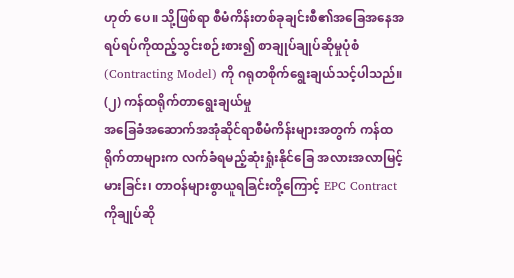ဟုတ် ပေ။ သို့ဖြစ်ရာ စီမံကိန်းတစ်ခုချင်းစီ၏အခြေအနေအရပ်ရပ်ကိုထည့်သွင်းစဉ်းစား၍ စာချုပ်ချုပ်ဆိုမှုပုံစံ (Contracting Model) ကို ဂရုတစိုက်ရွေးချယ်သင့်ပါသည်။
(၂) ကန်ထရိုက်တာရွေးချယ်မှု
အခြေခံအဆောက်အအုံဆိုင်ရာစီမံကိန်းများအတွက် ကန်ထရိုက်တာများက လက်ခံရမည့်ဆုံးရှုံးနိုင်ခြေ အလားအလာမြင့်မားခြင်း၊ တာဝန်များစွာယူရခြင်းတို့ကြောင့် EPC Contract ကိုချုပ်ဆို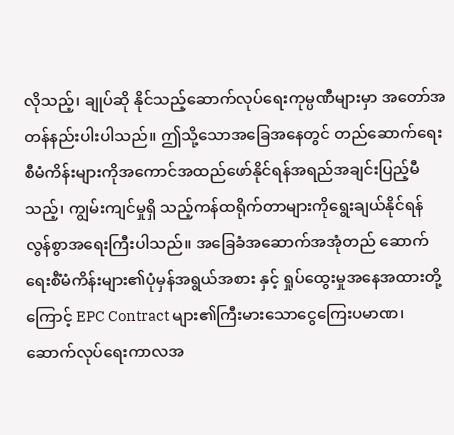လိုသည့်၊ ချုပ်ဆို နိုင်သည့်ဆောက်လုပ်ရေးကုမ္ပဏီများမှာ အတော်အတန်နည်းပါးပါသည်။ ဤသို့သောအခြေအနေတွင် တည်ဆောက်ရေးစီမံကိန်းများကိုအကောင်အထည်ဖော်နိုင်ရန်အရည်အချင်းပြည့်မီသည့်၊ ကျွမ်းကျင်မှုရှိ သည့်ကန်ထရိုက်တာများကိုရွေးချယ်နိုင်ရန် လွန်စွာအရေးကြီးပါသည်။ အခြေခံအဆောက်အအုံတည် ဆောက်ရေးစီံမံကိန်းများ၏ပုံမှန်အရွယ်အစား နှင့် ရှုပ်ထွေးမှုအနေအထားတို့ကြောင့် EPC Contract များ၏ကြီးမားသောငွေကြေးပမာဏ၊ ဆောက်လုပ်ရေးကာလအ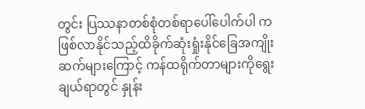တွင်း ပြဿနာတစ်စုံတစ်ရာပေါ်ပေါက်ပါ က ဖြစ်လာနိုင်သည့်ထိခိုက်ဆုံးရှုံးနိုင်ခြေအကျိုးဆက်များကြောင့် ကန်ထရိုက်တာများကိုရွေးချယ်ရာတွင် နှုန်း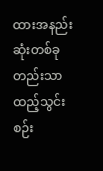ထားအနည်းဆုံးတစ်ခုတည်းသာ ထည့်သွင်းစဉ်း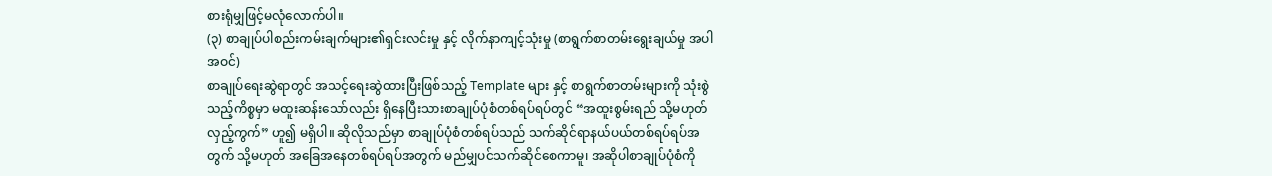စားရုံမျှဖြင့်မလုံလောက်ပါ။
(၃) စာချုပ်ပါစည်းကမ်းချက်များ၏ရှင်းလင်းမှု နှင့် လိုက်နာကျင့်သုံးမှု (စာရွက်စာတမ်းရွေးချယ်မှု အပါအဝင်)
စာချုပ်ရေးဆွဲရာတွင် အသင့်ရေးဆွဲထားပြီးဖြစ်သည့် Template များ နှင့် စာရွက်စာတမ်းများကို သုံးစွဲ သည့်ကိစ္စမှာ မထူးဆန်းသော်လည်း ရှိနေပြီးသားစာချုပ်ပုံစံတစ်ရပ်ရပ်တွင် “အထူးစွမ်းရည် သို့မဟုတ် လှည့်ကွက်” ဟူ၍ မရှိပါ။ ဆိုလိုသည်မှာ စာချုပ်ပုံစံတစ်ရပ်သည် သက်ဆိုင်ရာနယ်ပယ်တစ်ရပ်ရပ်အတွက် သို့မဟုတ် အခြေအနေတစ်ရပ်ရပ်အတွက် မည်မျှပင်သက်ဆိုင်စေကာမူ၊ အဆိုပါစာချုပ်ပုံစံကို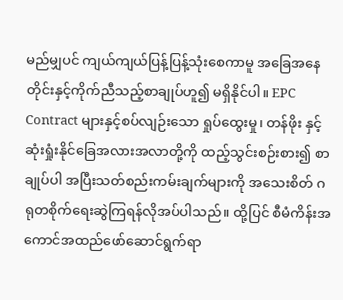မည်မျှပင် ကျယ်ကျယ်ပြန့်ပြန့်သုံးစေကာမူ အခြေအနေတိုင်းနှင့်ကိုက်ညီသည့်စာချုပ်ဟူ၍ မရှိနိုင်ပါ။ EPC Contract များနှင့်စပ်လျဉ်းသော ရှုပ်ထွေးမှု၊ တန်ဖိုး နှင့် ဆုံးရှုံးနိုင်ခြေအလားအလာတို့ကို ထည့်သွင်းစဉ်းစား၍ စာချုပ်ပါ အပြီးသတ်စည်းကမ်းချက်များကို အသေးစိတ် ဂရုတစိုက်ရေးဆွဲကြရန်လိုအပ်ပါသည်။ ထို့ပြင် စီမံကိန်းအကောင်အထည်ဖော်ဆောင်ရွက်ရာ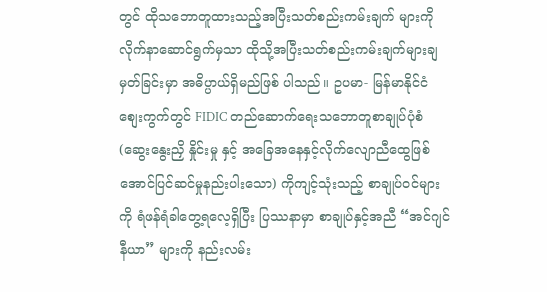တွင် ထိုသဘောတူထားသည့်အပြီးသတ်စည်းကမ်းချက် များကို လိုက်နာဆောင်ရွက်မှသာ ထိုသို့အပြီးသတ်စည်းကမ်းချက်များချမှတ်ခြင်းမှာ အဓိပ္ပာယ်ရှိမည်ဖြစ် ပါသည်။ ဥပမာ- မြန်မာနိုင်ငံစျေးကွက်တွင် FIDIC တည်ဆောက်ရေးသဘောတူစာချုပ်ပုံစံ (ဆွေးနွေးညှိ နှိုင်းမှု နှင့် အခြေအနေနှင့်လိုက်လျောညီထွေဖြစ်အောင်ပြင်ဆင်မှုနည်းပါးသော) ကိုကျင့်သုံးသည့် စာချုပ်ဝင်များကို ရံဖန်ရံခါတွေ့ရလေ့ရှိပြီး ပြဿနာမှာ စာချုပ်နှင့်အညီ “အင်ဂျင်နီယာ” များကို နည်းလမ်း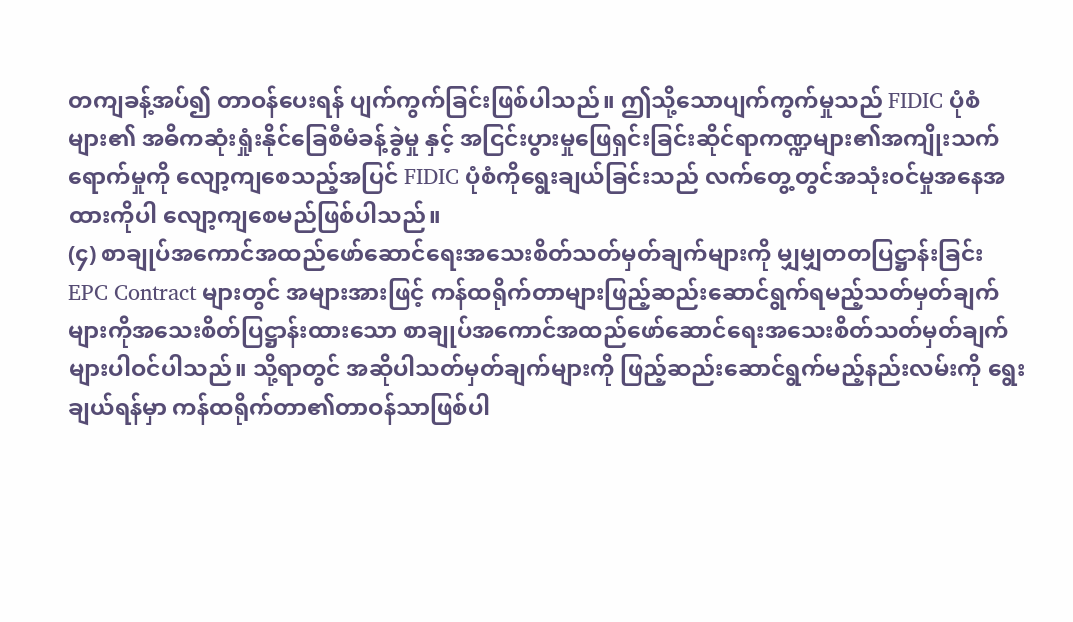တကျခန့်အပ်၍ တာဝန်ပေးရန် ပျက်ကွက်ခြင်းဖြစ်ပါသည်။ ဤသို့သောပျက်ကွက်မှုသည် FIDIC ပုံစံများ၏ အဓိကဆုံးရှုံးနိုင်ခြေစီမံခန့်ခွဲမှု နှင့် အငြင်းပွားမှုဖြေရှင်းခြင်းဆိုင်ရာကဏ္ဍများ၏အကျိုးသက်ရောက်မှုကို လျော့ကျစေသည့်အပြင် FIDIC ပုံစံကိုရွေးချယ်ခြင်းသည် လက်တွေ့တွင်အသုံးဝင်မှုအနေအထားကိုပါ လျော့ကျစေမည်ဖြစ်ပါသည်။
(၄) စာချုပ်အကောင်အထည်ဖော်ဆောင်ရေးအသေးစိတ်သတ်မှတ်ချက်များကို မျှမျှတတပြဋ္ဌာန်းခြင်း
EPC Contract များတွင် အများအားဖြင့် ကန်ထရိုက်တာများဖြည့်ဆည်းဆောင်ရွက်ရမည့်သတ်မှတ်ချက် များကိုအသေးစိတ်ပြဋ္ဌာန်းထားသော စာချုပ်အကောင်အထည်ဖော်ဆောင်ရေးအသေးစိတ်သတ်မှတ်ချက် များပါဝင်ပါသည်။ သို့ရာတွင် အဆိုပါသတ်မှတ်ချက်များကို ဖြည့်ဆည်းဆောင်ရွက်မည့်နည်းလမ်းကို ရွေးချယ်ရန်မှာ ကန်ထရိုက်တာ၏တာဝန်သာဖြစ်ပါ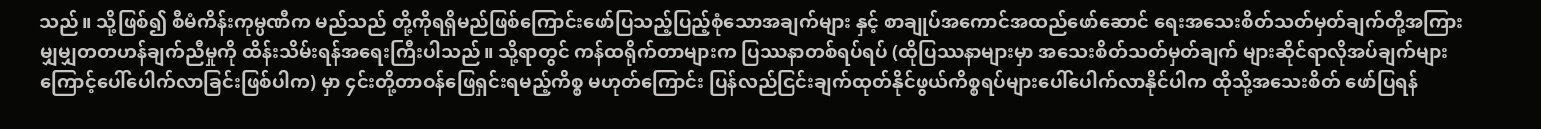သည်။ သို့ဖြစ်၍ စီမံကိန်းကုမ္ပဏီက မည်သည် တို့ကိုရရှိမည်ဖြစ်ကြောင်းဖော်ပြသည့်ပြည့်စုံသောအချက်များ နှင့် စာချုပ်အကောင်အထည်ဖော်ဆောင် ရေးအသေးစိတ်သတ်မှတ်ချက်တို့အကြား မျှမျှတတဟန်ချက်ညီမှုကို ထိန်းသိမ်းရန်အရေးကြီးပါသည်။ သို့ရာတွင် ကန်ထရိုက်တာများက ပြဿနာတစ်ရပ်ရပ် (ထိုပြဿနာများမှာ အသေးစိတ်သတ်မှတ်ချက် များဆိုင်ရာလိုအပ်ချက်များကြောင့်ပေါ်ပေါက်လာခြင်းဖြစ်ပါက) မှာ ၄င်းတို့တာဝန်ဖြေရှင်းရမည့်ကိစ္စ မဟုတ်ကြောင်း ပြန်လည်ငြင်းချက်ထုတ်နိုင်ဖွယ်ကိစ္စရပ်များပေါ်ပေါက်လာနိုင်ပါက ထိုသို့အသေးစိတ် ဖော်ပြရန်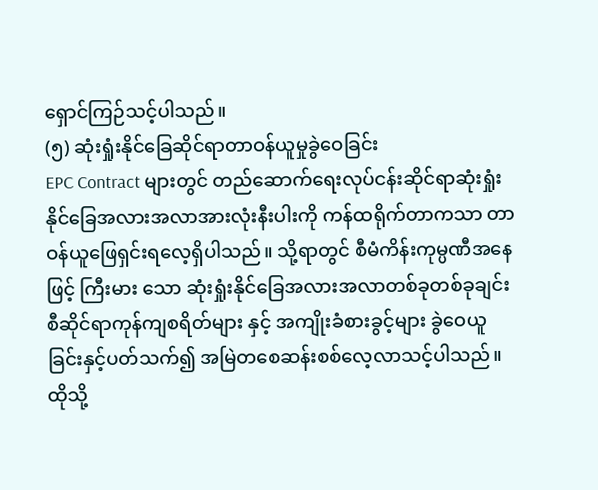ရှောင်ကြဉ်သင့်ပါသည်။
(၅) ဆုံးရှုံးနိုင်ခြေဆိုင်ရာတာဝန်ယူမှုခွဲဝေခြင်း
EPC Contract များတွင် တည်ဆောက်ရေးလုပ်ငန်းဆိုင်ရာဆုံးရှုံးနိုင်ခြေအလားအလာအားလုံးနီးပါးကို ကန်ထရိုက်တာကသာ တာဝန်ယူဖြေရှင်းရလေ့ရှိပါသည်။ သို့ရာတွင် စီမံကိန်းကုမ္ပဏီအနေဖြင့် ကြီးမား သော ဆုံးရှုံးနိုင်ခြေအလားအလာတစ်ခုတစ်ခုချင်းစီဆိုင်ရာကုန်ကျစရိတ်များ နှင့် အကျိုးခံစားခွင့်များ ခွဲဝေယူခြင်းနှင့်ပတ်သက်၍ အမြဲတစေဆန်းစစ်လေ့လာသင့်ပါသည်။ ထိုသို့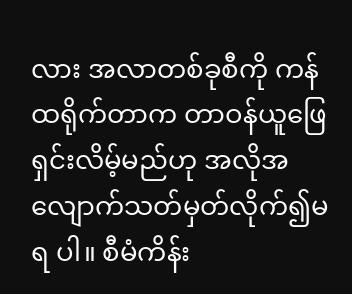လား အလာတစ်ခုစီကို ကန်ထရိုက်တာက တာဝန်ယူဖြေရှင်းလိမ့်မည်ဟု အလိုအလျောက်သတ်မှတ်လိုက်၍မရ ပါ။ စီမံကိန်း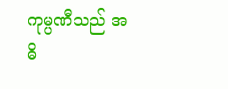ကုမ္ပဏီသည် အဓိ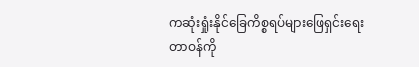ကဆုံးရှုံးနိုင်ခြေကိစ္စရပ်များဖြေရှင်းရေးတာဝန်ကို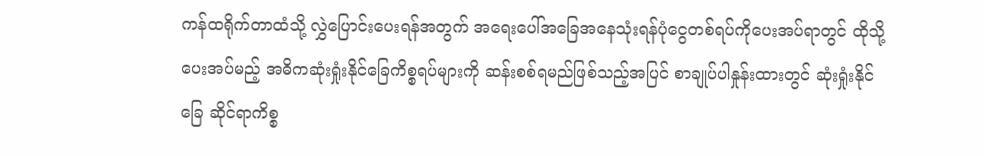ကန်ထရိုက်တာထံသို့ လွှဲပြောင်းပေးရန်အတွက် အရေးပေါ်အခြေအနေသုံးရန်ပုံငွေတစ်ရပ်ကိုပေးအပ်ရာတွင် ထိုသို့ပေးအပ်မည့် အဓိကဆုံးရှုံးနိုင်ခြေကိစ္စရပ်များကို ဆန်းစစ်ရမည်ဖြစ်သည့်အပြင် စာချုပ်ပါနှုန်းထားတွင် ဆုံးရှုံးနိုင်ခြေ ဆိုင်ရာကိစ္စ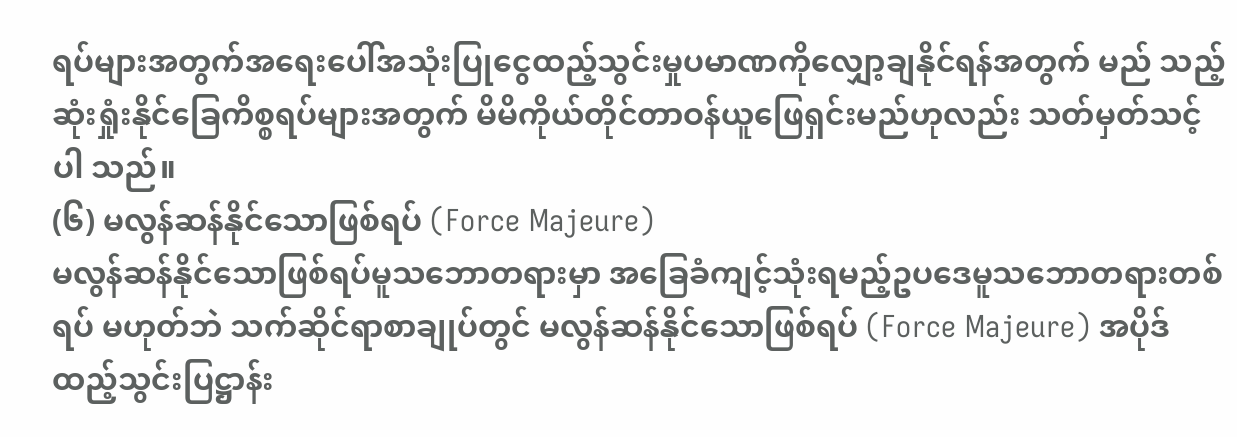ရပ်များအတွက်အရေးပေါ်အသုံးပြုငွေထည့်သွင်းမှုပမာဏကိုလျှော့ချနိုင်ရန်အတွက် မည် သည့်ဆုံးရှုံးနိုင်ခြေကိစ္စရပ်များအတွက် မိမိကိုယ်တိုင်တာဝန်ယူဖြေရှင်းမည်ဟုလည်း သတ်မှတ်သင့်ပါ သည်။
(၆) မလွန်ဆန်နိုင်သောဖြစ်ရပ် (Force Majeure)
မလွန်ဆန်နိုင်သောဖြစ်ရပ်မူသဘောတရားမှာ အခြေခံကျင့်သုံးရမည့်ဥပဒေမူသဘောတရားတစ်ရပ် မဟုတ်ဘဲ သက်ဆိုင်ရာစာချုပ်တွင် မလွန်ဆန်နိုင်သောဖြစ်ရပ် (Force Majeure) အပိုဒ်ထည့်သွင်းပြဋ္ဌာန်း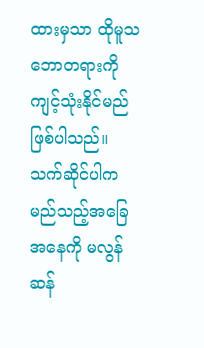ထားမှသာ ထိုမူသဘောတရားကို ကျင့်သုံးနိုင်မည်ဖြစ်ပါသည်။ သက်ဆိုင်ပါက မည်သည့်အခြေအနေကို မလွန်ဆန်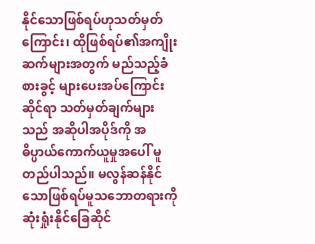နိုင်သောဖြစ်ရပ်ဟုသတ်မှတ်ကြောင်း၊ ထိုဖြစ်ရပ်၏အကျိုးဆက်များအတွက် မည်သည့်ခံစားခွင့် များပေးအပ်ကြောင်းဆိုင်ရာ သတ်မှတ်ချက်များသည် အဆိုပါအပိုဒ်ကို အဓိပ္ပာယ်ကောက်ယူမှုအပေါ် မူတည်ပါသည်။ မလွန်ဆန်နိုင်သောဖြစ်ရပ်မူသဘောတရားကို ဆုံးရှုံးနိုင်ခြေဆိုင်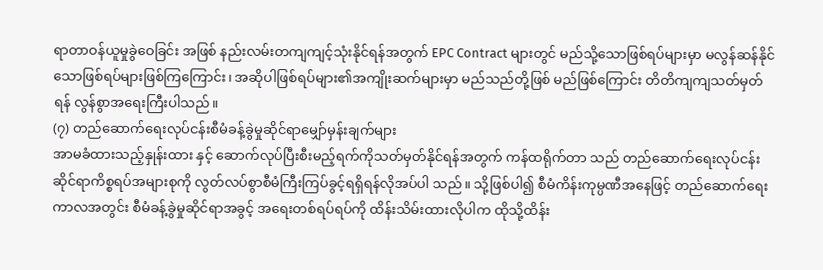ရာတာဝန်ယူမှုခွဲဝေခြင်း အဖြစ် နည်းလမ်းတကျကျင့်သုံးနိုင်ရန်အတွက် EPC Contract များတွင် မည်သို့သောဖြစ်ရပ်များမှာ မလွန်ဆန်နိုင်သောဖြစ်ရပ်များဖြစ်ကြကြောင်း၊ အဆိုပါဖြစ်ရပ်များ၏အကျိုးဆက်များမှာ မည်သည်တို့ဖြစ် မည်ဖြစ်ကြောင်း တိတိကျကျသတ်မှတ်ရန် လွန်စွာအရေးကြီးပါသည်။
(၇) တည်ဆောက်ရေးလုပ်ငန်းစီမံခန့်ခွဲမှုဆိုင်ရာမျှော်မှန်းချက်များ
အာမခံထားသည့်နှုန်းထား နှင့် ဆောက်လုပ်ပြီးစီးမည့်ရက်ကိုသတ်မှတ်နိုင်ရန်အတွက် ကန်ထရိုက်တာ သည် တည်ဆောက်ရေးလုပ်ငန်းဆိုင်ရာကိစ္စရပ်အများစုကို လွတ်လပ်စွာစီမံကြီးကြပ်ခွင့်ရရှိရန်လိုအပ်ပါ သည်။ သို့ဖြစ်ပါ၍ စီမံကိန်းကုမ္ပဏီအနေဖြင့် တည်ဆောက်ရေးကာလအတွင်း စီမံခန့်ခွဲမှုဆိုင်ရာအခွင့် အရေးတစ်ရပ်ရပ်ကို ထိန်းသိမ်းထားလိုပါက ထိုသို့ထိန်း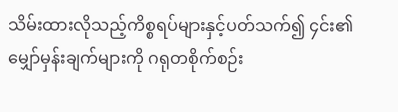သိမ်းထားလိုသည့်ကိစ္စရပ်များနှင့်ပတ်သက်၍ ၄င်း၏မျှော်မှန်းချက်များကို ဂရုတစိုက်စဉ်း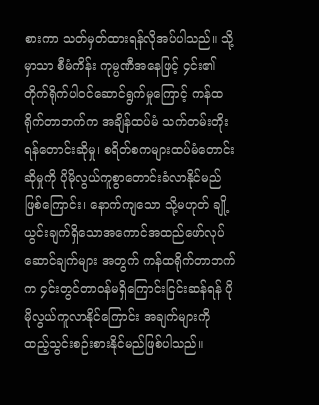စားကာ သတ်မှတ်ထားရန်လိုအပ်ပါသည်။ သို့မှာသာ စီမံကိန်း ကုမ္ပဏီအနေဖြင့် ၄င်း၏တိုက်ရိုက်ပါဝင်ဆောင်ရွက်မှုကြောင့် ကန်ထရိုက်တာဘက်က အချိန်ထပ်မံ သက်တမ်းတိုးရန်တောင်းဆိုမှု၊ စရိတ်စကများထပ်မံတောင်းဆိုမှုကို ပိုမိုလွယ်ကူစွာတောင်းခံလာနိုင်မည် ဖြစ်ကြောင်း၊ နောက်ကျသော သို့မဟုတ် ချို့ယွင်းချက်ရှိသောအကောင်အထည်ဖော်လုပ်ဆောင်ချက်များ အတွက် ကန်ထရိုက်တာဘက်က ၄င်းတွင်တာဝန်မရှိကြောင်းငြင်းဆန်ရန် ပိုမိုလွယ်ကူလာနိုင်ကြောင်း အချက်များကို ထည့်သွင်းစဉ်းစားနိုင်မည်ဖြစ်ပါသည်။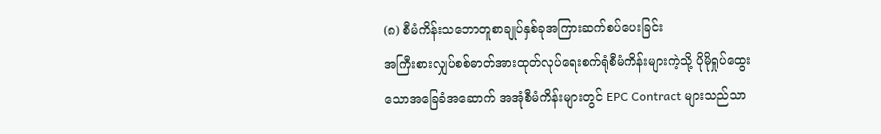(၈) စီမံကိန်းသဘောတူစာချုပ်နှစ်ခုအကြားဆက်စပ်ပေးခြင်း
အကြီးစားလျှပ်စစ်ဓာတ်အားထုတ်လုပ်ရေးစက်ရုံစီမံကိန်းများကဲ့သို့ ပိုမိုရှုပ်ထွေးသောအခြေခံအဆောက် အအုံစီမံကိန်းများတွင် EPC Contract များသည်သာ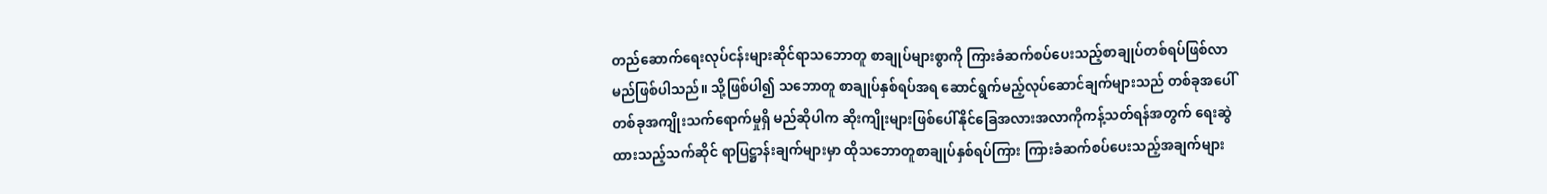တည်ဆောက်ရေးလုပ်ငန်းများဆိုင်ရာသဘောတူ စာချုပ်များစွာကို ကြားခံဆက်စပ်ပေးသည့်စာချုပ်တစ်ရပ်ဖြစ်လာမည်ဖြစ်ပါသည်။ သို့ဖြစ်ပါ၍ သဘောတူ စာချုပ်နှစ်ရပ်အရ ဆောင်ရွက်မည့်လုပ်ဆောင်ချက်များသည် တစ်ခုအပေါ်တစ်ခုအကျိုးသက်ရောက်မှုရှိ မည်ဆိုပါက ဆိုးကျိုးများဖြစ်ပေါ်နိုင်ခြေအလားအလာကိုကန့်သတ်ရန်အတွက် ရေးဆွဲထားသည့်သက်ဆိုင် ရာပြဋ္ဌာန်းချက်များမှာ ထိုသဘောတူစာချုပ်နှစ်ရပ်ကြား ကြားခံဆက်စပ်ပေးသည့်အချက်များ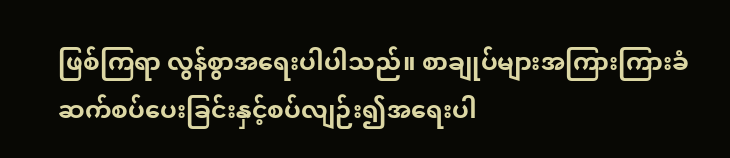ဖြစ်ကြရာ လွန်စွာအရေးပါပါသည်။ စာချုပ်များအကြားကြားခံဆက်စပ်ပေးခြင်းနှင့်စပ်လျဉ်း၍အရေးပါ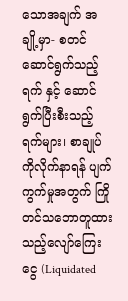သောအချက် အချို့မှာ- စတင်ဆောင်ရွက်သည့်ရက် နှင့် ဆောင်ရွက်ပြီးစီးသည့်ရက်များ၊ စာချုပ်ကိုလိုက်နာရန် ပျက်ကွက်မှုအတွက် ကြိုတင်သဘောတူထားသည့်လျော်ကြေးငွေ (Liquidated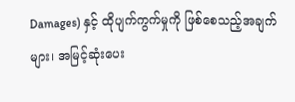Damages) နှင့် ထိုပျက်ကွက်မှုကို ဖြစ်စေသည့်အချက်များ၊ အမြင့်ဆုံးပေး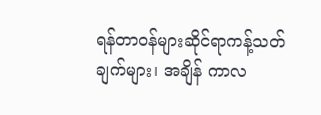ရန်တာဝန်များဆိုင်ရာကန့်သတ်ချက်များ၊ အချိန် ကာလ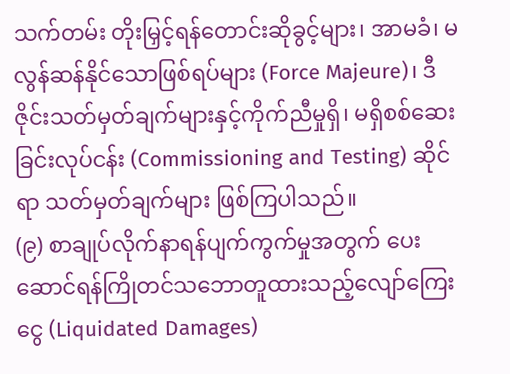သက်တမ်း တိုးမြှင့်ရန်တောင်းဆိုခွင့်များ၊ အာမခံ၊ မလွန်ဆန်နိုင်သောဖြစ်ရပ်များ (Force Majeure)၊ ဒီဇိုင်းသတ်မှတ်ချက်များနှင့်ကိုက်ညီမှုရှိ၊ မရှိစစ်ဆေးခြင်းလုပ်ငန်း (Commissioning and Testing) ဆိုင်ရာ သတ်မှတ်ချက်များ ဖြစ်ကြပါသည်။
(၉) စာချုပ်လိုက်နာရန်ပျက်ကွက်မှုအတွက် ပေးဆောင်ရန်ကြိုတင်သဘောတူထားသည့်လျော်ကြေးငွေ (Liquidated Damages)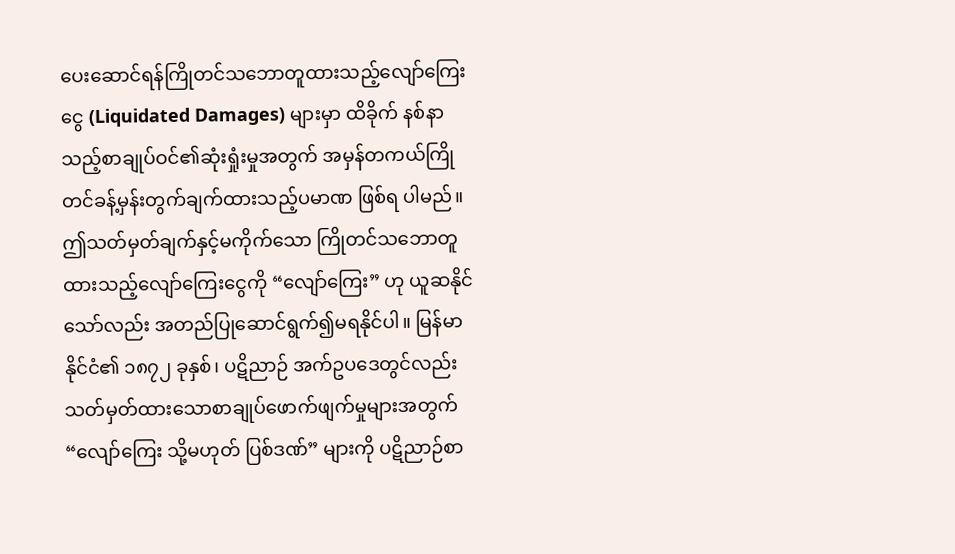ပေးဆောင်ရန်ကြိုတင်သဘောတူထားသည့်လျော်ကြေးငွေ (Liquidated Damages) များမှာ ထိခိုက် နစ်နာသည့်စာချုပ်ဝင်၏ဆုံးရှုံးမှုအတွက် အမှန်တကယ်ကြိုတင်ခန့်မှန်းတွက်ချက်ထားသည့်ပမာဏ ဖြစ်ရ ပါမည်။ ဤသတ်မှတ်ချက်နှင့်မကိုက်သော ကြိုတင်သဘောတူထားသည့်လျော်ကြေးငွေကို “လျော်ကြေး” ဟု ယူဆနိုင်သော်လည်း အတည်ပြုဆောင်ရွက်၍မရနိုင်ပါ။ မြန်မာနိုင်ငံ၏ ၁၈၇၂ ခုနှစ်၊ ပဋိညာဉ် အက်ဥပဒေတွင်လည်း သတ်မှတ်ထားသောစာချုပ်ဖောက်ဖျက်မှုများအတွက် “လျော်ကြေး သို့မဟုတ် ပြစ်ဒဏ်” များကို ပဋိညာဉ်စာ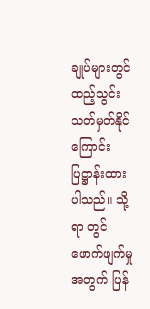ချုပ်များတွင်ထည့်သွင်းသတ်မှတ်နိုင်ကြောင်း ပြဋ္ဌာန်းထားပါသည်။ သို့ရာ တွင် ဖောက်ဖျက်မှုအတွက် ပြန်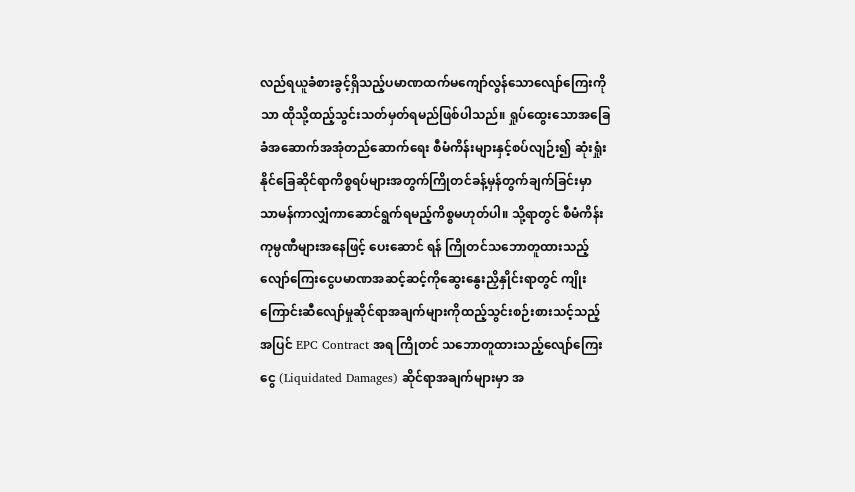လည်ရယူခံစားခွင့်ရှိသည့်ပမာဏထက်မကျော်လွန်သောလျော်ကြေးကို သာ ထိုသို့ထည့်သွင်းသတ်မှတ်ရမည်ဖြစ်ပါသည်။ ရှုပ်ထွေးသောအခြေခံအဆောက်အအုံတည်ဆောက်ရေး စီမံကိန်းများနှင့်စပ်လျဉ်း၍ ဆုံးရှုံးနိုင်ခြေဆိုင်ရာကိစ္စရပ်များအတွက်ကြိုတင်ခန့်မှန်တွက်ချက်ခြင်းမှာ သာမန်ကာလျှံကာဆောင်ရွက်ရမည့်ကိစ္စမဟုတ်ပါ။ သို့ရာတွင် စီမံကိန်းကုမ္ပဏီများအနေဖြင့် ပေးဆောင် ရန် ကြိုတင်သဘောတူထားသည့်လျော်ကြေးငွေပမာဏအဆင့်ဆင့်ကိုဆွေးနွေးညှိနှိုင်းရာတွင် ကျိုး ကြောင်းဆီလျော်မှုဆိုင်ရာအချက်များကိုထည့်သွင်းစဉ်းစားသင့်သည့်အပြင် EPC Contract အရ ကြိုတင် သဘောတူထားသည့်လျော်ကြေးငွေ (Liquidated Damages) ဆိုင်ရာအချက်များမှာ အ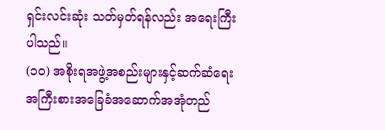ရှင်းလင်းဆုံး သတ်မှတ်ရန်လည်း အရေးကြီးပါသည်။
(၁၀) အစိုးရအဖွဲ့အစည်းများနှင့်ဆက်ဆံရေး
အကြီးစားအခြေခံအဆောက်အအုံတည်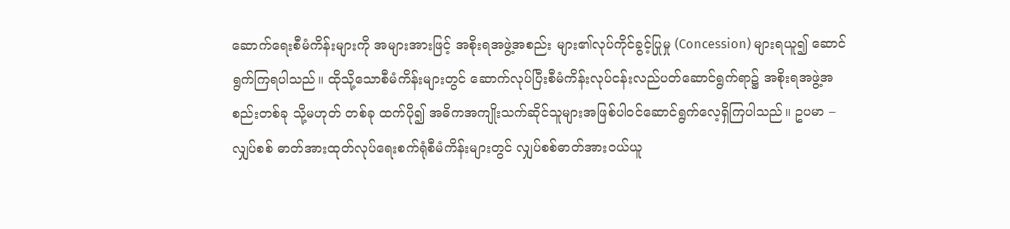ဆောက်ရေးစီမံကိန်းများကို အများအားဖြင့် အစိုးရအဖွဲ့အစည်း များ၏လုပ်ကိုင်ခွင့်ပြုမှု (Concession) များရယူ၍ ဆောင်ရွက်ကြရပါသည်။ ထိုသို့သောစီမံကိန်းများတွင် ဆောက်လုပ်ပြီးစီမံကိန်းလုပ်ငန်းလည်ပတ်ဆောင်ရွက်ရာ၌ အစိုးရအဖွဲ့အစည်းတစ်ခု သို့မဟုတ် တစ်ခု ထက်ပို၍ အဓိကအကျိုးသက်ဆိုင်သူများအဖြစ်ပါဝင်ဆောင်ရွက်လေ့ရှိကြပါသည်။ ဥပမာ – လျှပ်စစ် ဓာတ်အားထုတ်လုပ်ရေးစက်ရုံစီမံကိန်းများတွင် လျှပ်စစ်ဓာတ်အားဝယ်ယူ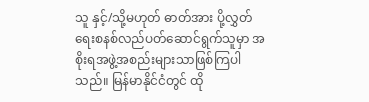သူ နှင့်/သို့မဟုတ် ဓာတ်အား ပို့လွှတ်ရေးစနစ်လည်ပတ်ဆောင်ရွက်သူမှာ အစိုးရအဖွဲ့အစည်းများသာဖြစ်ကြပါသည်။ မြန်မာနိုင်ငံတွင် ထို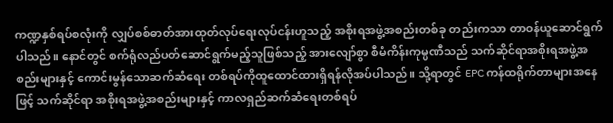ကဏ္ဍနှစ်ရပ်စလုံးကို လျှပ်စစ်ဓာတ်အားထုတ်လုပ်ရေးလုပ်ငန်းဟူသည့် အစိုးရအဖွဲ့အစည်းတစ်ခု တည်းကသာ တာဝန်ယူဆောင်ရွက်ပါသည်။ နောင်တွင် စက်ရုံလည်ပတ်ဆောင်ရွက်မည့်သူဖြစ်သည့် အားလျော်စွာ စီမံကိန်းကုမ္ပဏီသည် သက်ဆိုင်ရာအစိုးရအဖွဲ့အစည်းများနှင့် ကောင်းမွန်သောဆက်ဆံရေး တစ်ရပ်ကိုထူထောင်ထားရှိရန်လိုအပ်ပါသည်။ သို့ရာတွင် EPC ကန်ထရိုက်တာများအနေဖြင့် သက်ဆိုင်ရာ အစိုးရအဖွဲ့အစည်းများနှင့် ကာလရှည်ဆက်ဆံရေးတစ်ရပ်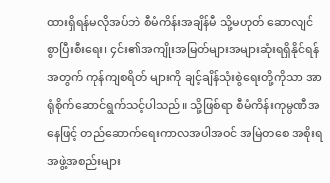ထားရှိရန်မလိုအပ်ဘဲ စီမံကိန်းအချိန်မီ သို့မဟုတ် ဆောလျင်စွာပြီးစီးရေး၊ ၄င်း၏အကျိုးအမြတ်များအများဆုံးရရှိနိုင်ရန်အတွက် ကုန်ကျစရိတ် များကို ချင့်ချိန်သုံးစွဲရေးတို့ကိုသာ အာရုံစိုက်ဆောင်ရွက်သင့်ပါသည်။ သို့ဖြစ်ရာ စီမံကိန်းကုမ္ပဏီအနေဖြင့် တည်ဆောက်ရေးကာလအပါအဝင် အမြဲတစေ အစိုးရအဖွဲ့အစည်းများ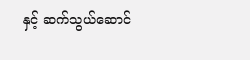နှင့် ဆက်သွယ်ဆောင်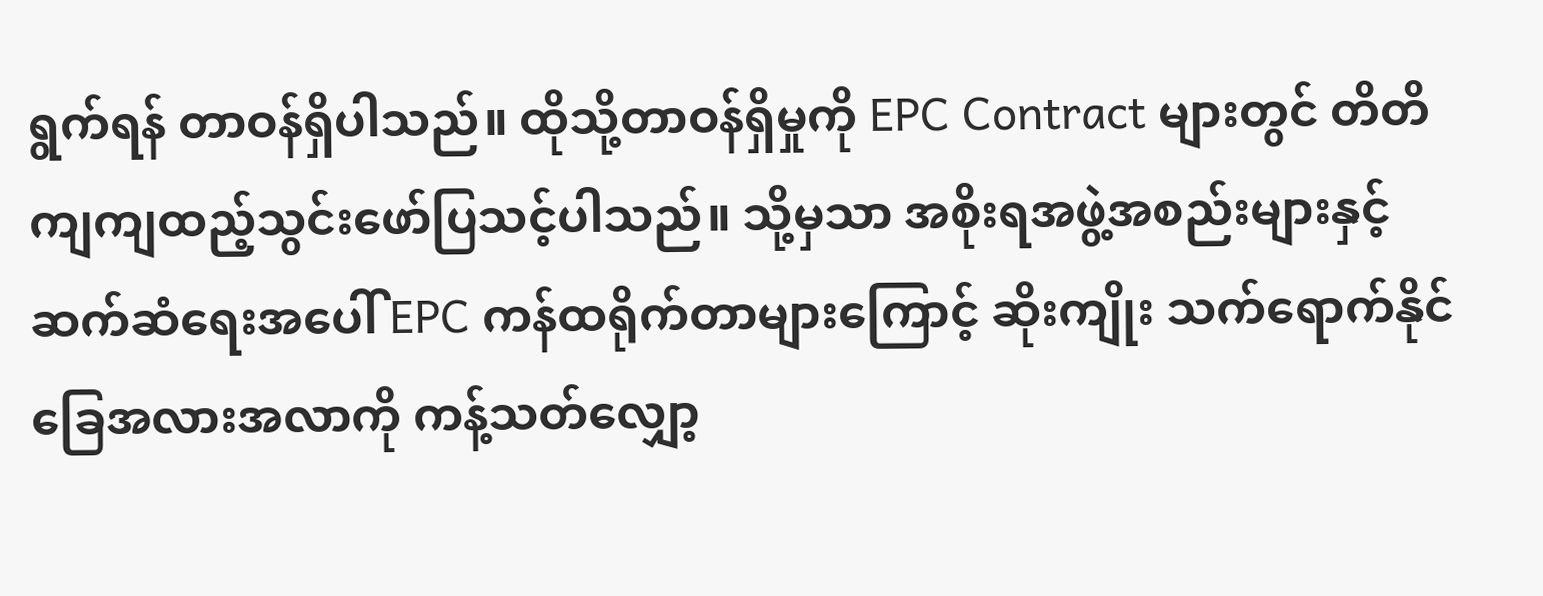ရွက်ရန် တာဝန်ရှိပါသည်။ ထိုသို့တာဝန်ရှိမှုကို EPC Contract များတွင် တိတိကျကျထည့်သွင်းဖော်ပြသင့်ပါသည်။ သို့မှသာ အစိုးရအဖွဲ့အစည်းများနှင့်ဆက်ဆံရေးအပေါ် EPC ကန်ထရိုက်တာများကြောင့် ဆိုးကျိုး သက်ရောက်နိုင်ခြေအလားအလာကို ကန့်သတ်လျှော့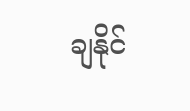ချနိုင်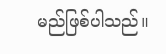မည်ဖြစ်ပါသည်။